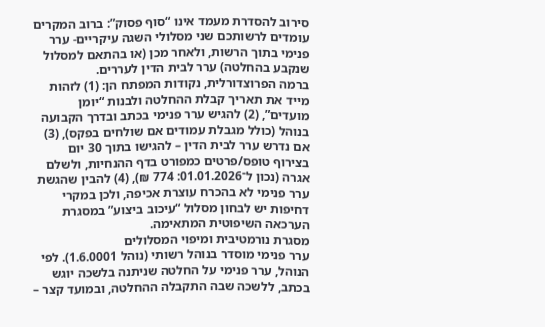סירוב להסדרת מעמד אינו “סוף פסוק”: ברוב המקרים עומדים לרשותכם שני מסלולי השגה עיקריים- ערר פנימי בתוך הרשות, ולאחר מכן (או בהתאם למסלול שנקבע בהחלטה) ערר לבית הדין לעררים.
ברמה הפרוצדורלית, נקודות המפתח הן: (1) לזהות מייד את תאריך קבלת ההחלטה ולבנות “יומן מועדים”, (2) להגיש ערר פנימי בכתב ובדרך הקבועה בנוהל (כולל מגבלת עמודים אם שולחים בפקס), (3) אם נדרש ערר לבית הדין – להגישו בתוך 30 יום בצירוף טופס/פרטים כמפורט בדף ההנחיות, ולשלם אגרה (נכון ל־01.01.2026: 774 ₪), (4) להבין שהגשת ערר פנימי לא בהכרח עוצרת אכיפה, ולכן במקרי דחיפות יש לבחון מסלול “עיכוב ביצוע” במסגרת הערכאה השיפוטית המתאימה.
מסגרת נורמטיבית ומיפוי המסלולים
ערר פנימי מוסדר בנוהל רשותי (נוהל 1.6.0001). לפי הנוהל, ערר פנימי על החלטה שניתנה בלשכה יוגש בכתב, ללשכה שבה התקבלה ההחלטה, ובמועד קצר –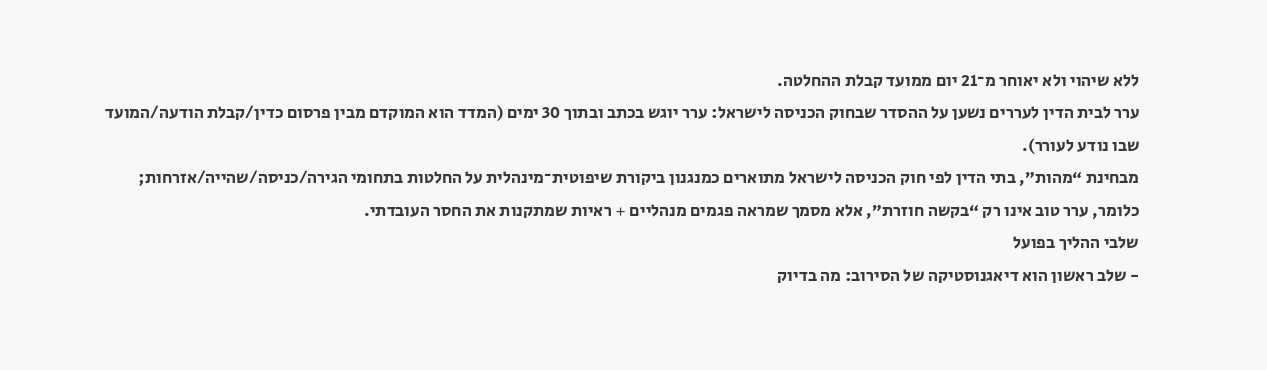ללא שיהוי ולא יאוחר מ־21 יום ממועד קבלת ההחלטה.
ערר לבית הדין לעררים נשען על ההסדר שבחוק הכניסה לישראל: ערר יוגש בכתב ובתוך 30 ימים (המדד הוא המוקדם מבין פרסום כדין/קבלת הודעה/המועד שבו נודע לעורר).
מבחינת “מהות”, בתי הדין לפי חוק הכניסה לישראל מתוארים כמנגנון ביקורת שיפוטית־מינהלית על החלטות בתחומי הגירה/כניסה/שהייה/אזרחות; כלומר, ערר טוב אינו רק “בקשה חוזרת”, אלא מסמך שמראה פגמים מנהליים + ראיות שמתקנות את החסר העובדתי.
שלבי ההליך בפועל
- שלב ראשון הוא דיאגנוסטיקה של הסירוב: מה בדיוק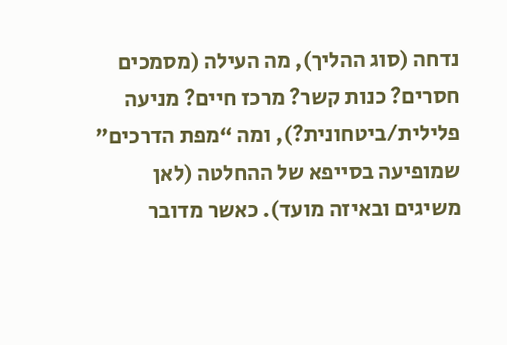נדחה (סוג ההליך), מה העילה (מסמכים חסרים? כנות קשר? מרכז חיים? מניעה פלילית/ביטחונית?), ומה “מפת הדרכים” שמופיעה בסייפא של ההחלטה (לאן משיגים ובאיזה מועד). כאשר מדובר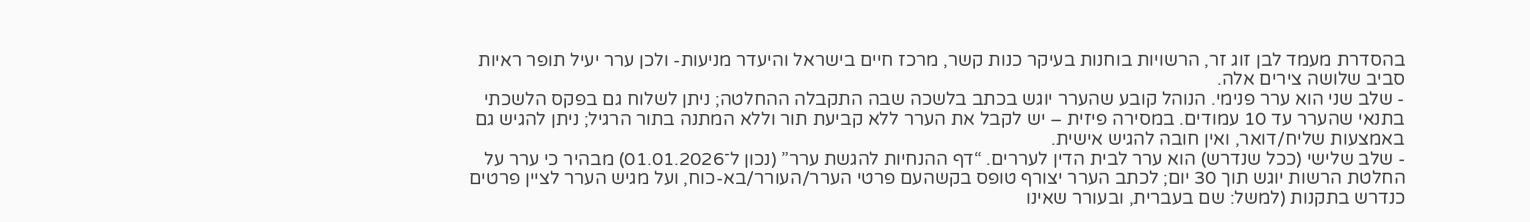בהסדרת מעמד לבן זוג זר, הרשויות בוחנות בעיקר כנות קשר, מרכז חיים בישראל והיעדר מניעות- ולכן ערר יעיל תופר ראיות סביב שלושה צירים אלה.
- שלב שני הוא ערר פנימי. הנוהל קובע שהערר יוגש בכתב בלשכה שבה התקבלה ההחלטה; ניתן לשלוח גם בפקס הלשכתי בתנאי שהערר עד 10 עמודים. במסירה פיזית – יש לקבל את הערר ללא קביעת תור וללא המתנה בתור הרגיל; ניתן להגיש גם באמצעות שליח/דואר, ואין חובה להגיש אישית.
- שלב שלישי (ככל שנדרש) הוא ערר לבית הדין לעררים. “דף ההנחיות להגשת ערר” (נכון ל־01.01.2026) מבהיר כי ערר על החלטת הרשות יוגש תוך 30 יום; לכתב הערר יצורף טופס בקשהעם פרטי הערר/העורר/בא-כוח, ועל מגיש הערר לציין פרטים כנדרש בתקנות (למשל: שם בעברית, ובעורר שאינו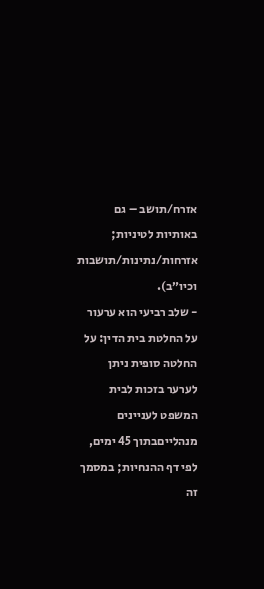אזרח/תושב – גם באותיות לטיניות; אזרחות/נתינות/תושבות וכיו״ב).
- שלב רביעי הוא ערעור על החלטת בית הדין: על החלטה סופית ניתן לערער בזכות לבית המשפט לעניינים מנהלייםבתוך 45 ימים, לפי דף ההנחיות; במסמך זה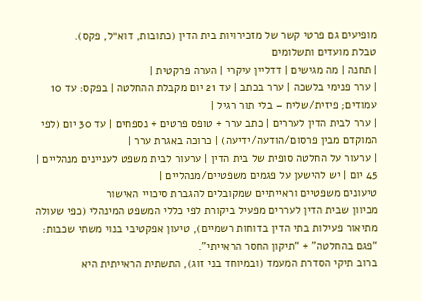מופיעים גם פרטי קשר של מזכירויות בית הדין (כתובות, דוא״ל, פקס).
טבלת מועדים ותשלומים
| תחנה | מה מגישים | דדליין עיקרי | הערה פרקטית |
| ערר פנימי בלשכה | ערר בכתב | עד 21 יום מקבלת ההחלטה | בפקס: עד 10 עמודים; פיזית/שליח – בלי תור רגיל |
| ערר לבית הדין לעררים | כתב ערר + טופס פרטים + נספחים | עד 30 יום (לפי המוקדם מבין פרסום/הודעה/ידיעה) | כרוכה באגרת ערר |
| ערעור על החלטה סופית של בית הדין | ערעור לבית משפט לעניינים מנהליים | 45 יום | יש להישען על פגמים משפטיים/מנהליים |
טיעונים משפטיים וראייתיים שמקובלים להגברת סיכויי האישור
מכיוון שבית הדין לעררים מפעיל ביקורת לפי כללי המשפט המינהלי (כפי שעולה מתיאור פעילות בתי הדין בדוחות רשמיים), טיעון אפקטיבי בנוי משתי שכבות: “פגם בהחלטה” + “תיקון החסר הראייתי”.
ברוב תיקי הסדרת המעמד (ובמיוחד בני זוג), התשתית הראייתית היא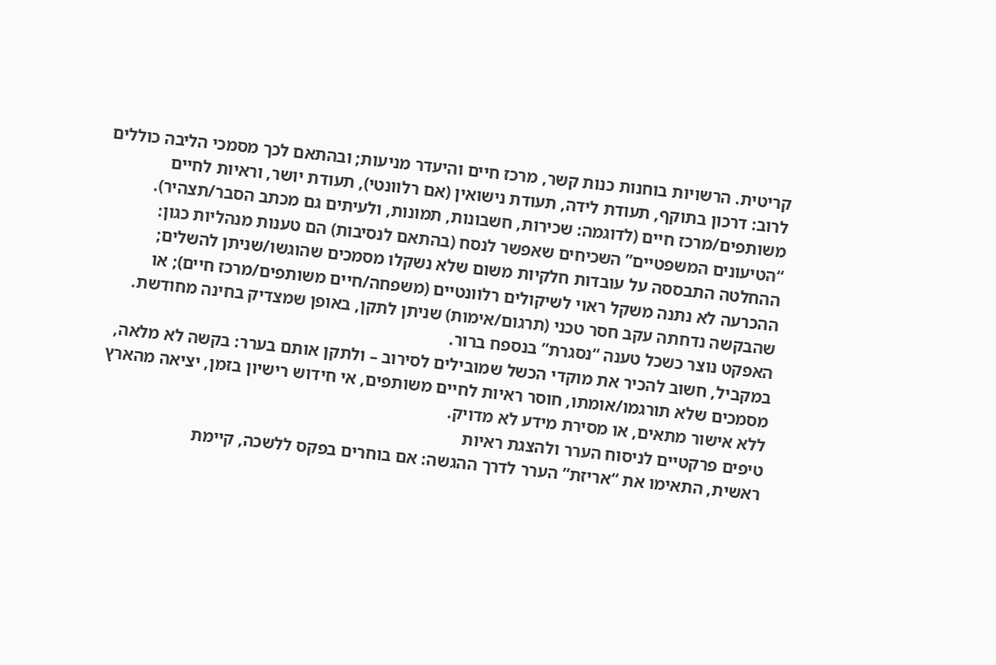קריטית. הרשויות בוחנות כנות קשר, מרכז חיים והיעדר מניעות; ובהתאם לכך מסמכי הליבה כוללים לרוב: דרכון בתוקף, תעודת לידה, תעודת נישואין (אם רלוונטי), תעודת יושר, וראיות לחיים משותפים/מרכז חיים (לדוגמה: שכירות, חשבונות, תמונות, ולעיתים גם מכתב הסבר/תצהיר).
“הטיעונים המשפטיים” השכיחים שאפשר לנסח (בהתאם לנסיבות) הם טענות מנהליות כגון: ההחלטה התבססה על עובדות חלקיות משום שלא נשקלו מסמכים שהוגשו/שניתן להשלים; ההכרעה לא נתנה משקל ראוי לשיקולים רלוונטיים (משפחה/חיים משותפים/מרכז חיים); או שהבקשה נדחתה עקב חסר טכני (תרגום/אימות) שניתן לתקן, באופן שמצדיק בחינה מחודשת. האפקט נוצר כשכל טענה “נסגרת” בנספח ברור.
במקביל, חשוב להכיר את מוקדי הכשל שמובילים לסירוב – ולתקן אותם בערר: בקשה לא מלאה, מסמכים שלא תורגמו/אומתו, חוסר ראיות לחיים משותפים, אי חידוש רישיון בזמן, יציאה מהארץ ללא אישור מתאים, או מסירת מידע לא מדויק.
טיפים פרקטיים לניסוח הערר ולהצגת ראיות
ראשית, התאימו את “אריזת” הערר לדרך ההגשה: אם בוחרים בפקס ללשכה, קיימת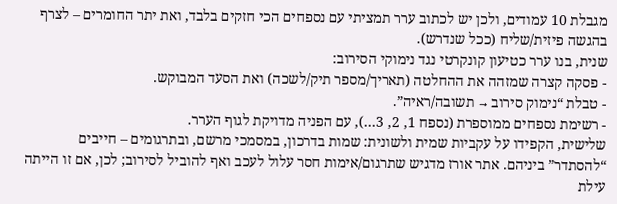מגבלת 10 עמודים, ולכן יש לכתוב ערר תמציתי עם נספחים הכי חזקים בלבד, ואת יתר החומרים – לצרף בהגשה פיזית/שליח (ככל שנדרש).
שנית, בנו ערר כטיעון קונקרטי נגד נימוקי הסירוב:
- פסקה קצרה שמזהה את ההחלטה (תאריך/מספר תיק/לשכה) ואת הסעד המבוקש.
- טבלת “נימוק סירוב → תשובה/ראיה”.
- רשימת נספחים ממוספרת (נספח 1, 2, 3…), עם הפניה מדויקת לגוף הערר.
שלישית, הקפידו על עקביות שמית ולשונית: שמות בדרכון, במסמכי מרשם, ובתרגומים – חייבים “להסתדר” ביניהם. אתר אורז מדגיש שתרגום/אימות חסר עלול לעכב ואף להוביל לסירוב; לכן, אם זו הייתה עילת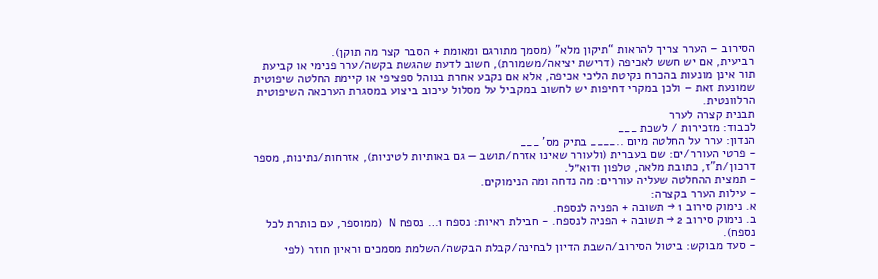הסירוב – הערר צריך להראות “תיקון מלא” (מסמך מתורגם ומאומת + הסבר קצר מה תוקן).
רביעית, אם יש חשש לאכיפה (דרישת יציאה/משמורת), חשוב לדעת שהגשת בקשה/ערר פנימי או קביעת תור אינן מונעות בהכרח נקיטת הליכי אכיפה, אלא אם נקבע אחרת בנוהל ספציפי או קיימת החלטה שיפוטית שמונעת זאת – ולכן במקרי דחיפות יש לחשוב במקביל על מסלול עיכוב ביצוע במסגרת הערכאה השיפוטית הרלוונטית.
תבנית קצרה לערר
לכבוד: מזכירות / לשכת ___
הנדון: ערר על החלטה מיום ..____ בתיק מס’ ___
- פרטי העורר/ים: שם בעברית (ולעורר שאינו אזרח/תושב — גם באותיות לטיניות), אזרחות/נתינות, מספר דרכון/ת”ז, כתובת מלאה, טלפון ודוא״ל.
- תמצית ההחלטה שעליה עוררים: מה נדחה ומה הנימוקים.
- עילות הערר בקצרה:
א. נימוק סירוב 1 → תשובה + הפניה לנספח.
ב. נימוק סירוב 2 → תשובה + הפניה לנספח. - חבילת ראיות: נספח 1… נספח N (ממוספר, עם כותרת לכל נספח).
- סעד מבוקש: ביטול הסירוב/השבת הדיון לבחינה/קבלת הבקשה/השלמת מסמכים וראיון חוזר (לפי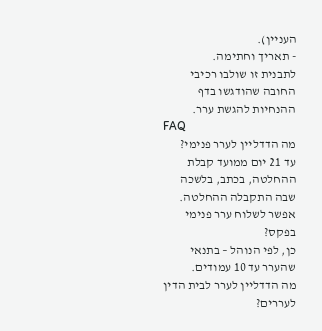העניין).
- תאריך וחתימה.
לתבנית זו שולבו רכיבי החובה שהודגשו בדף ההנחיות להגשת ערר.
FAQ
מה הדדליין לערר פנימי?
עד 21 יום ממועד קבלת ההחלטה, בכתב, בלשכה שבה התקבלה ההחלטה.
אפשר לשלוח ערר פנימי בפקס?
כן, לפי הנוהל – בתנאי שהערר עד 10 עמודים.
מה הדדליין לערר לבית הדין לעררים?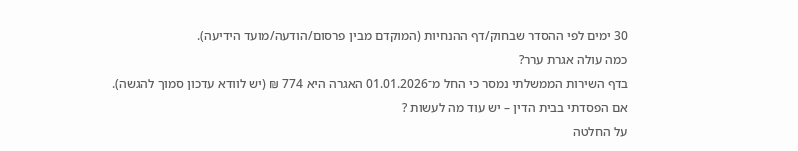30 ימים לפי ההסדר שבחוק/דף ההנחיות (המוקדם מבין פרסום/הודעה/מועד הידיעה).
כמה עולה אגרת ערר?
בדף השירות הממשלתי נמסר כי החל מ־01.01.2026 האגרה היא 774 ₪ (יש לוודא עדכון סמוך להגשה).
אם הפסדתי בבית הדין – יש עוד מה לעשות ?
על החלטה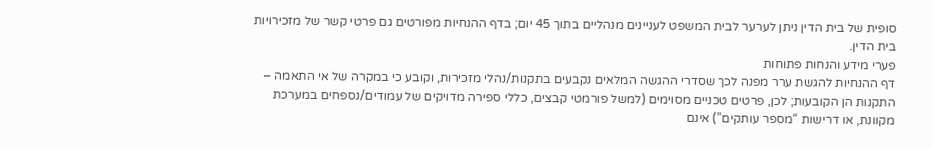סופית של בית הדין ניתן לערער לבית המשפט לעניינים מנהליים בתוך 45 יום; בדף ההנחיות מפורטים גם פרטי קשר של מזכירויות בית הדין.
פערי מידע והנחות פתוחות
דף ההנחיות להגשת ערר מפנה לכך שסדרי ההגשה המלאים נקבעים בתקנות/נהלי מזכירות, וקובע כי במקרה של אי התאמה – התקנות הן הקובעות; לכן, פרטים טכניים מסוימים (למשל פורמטי קבצים, כללי ספירה מדויקים של עמודים/נספחים במערכת מקוונת, או דרישות “מספר עותקים”) אינם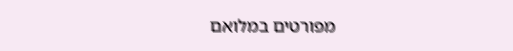מפורטים במלואם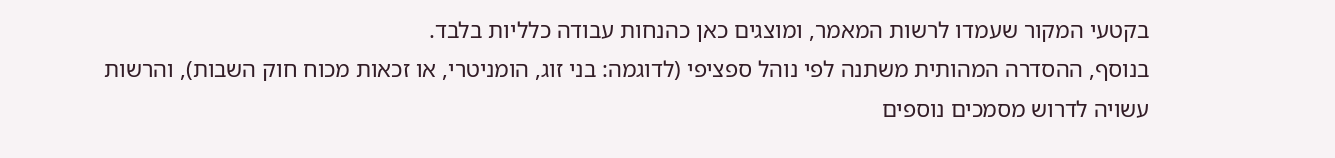בקטעי המקור שעמדו לרשות המאמר, ומוצגים כאן כהנחות עבודה כלליות בלבד.
בנוסף, ההסדרה המהותית משתנה לפי נוהל ספציפי (לדוגמה: בני זוג, הומניטרי, או זכאות מכוח חוק השבות), והרשות עשויה לדרוש מסמכים נוספים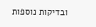ובדיקות נוספות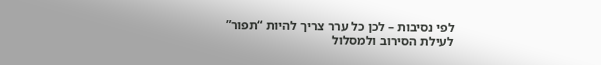לפי נסיבות – לכן כל ערר צריך להיות “תפור” לעילת הסירוב ולמסלול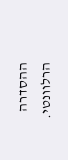ההסדרה הרלוונטי.